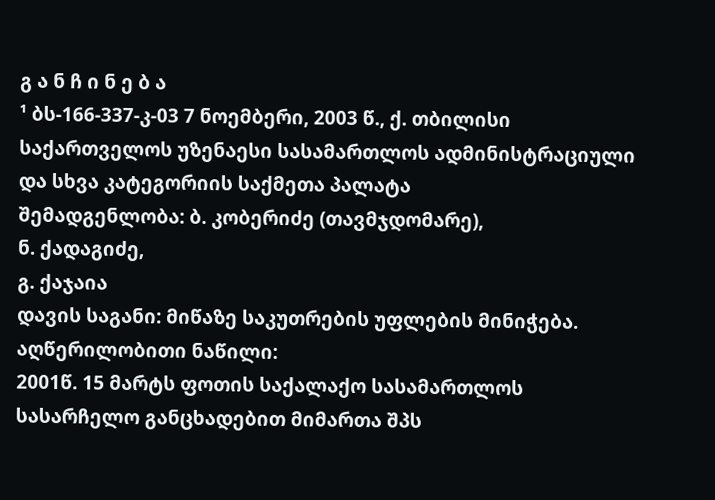გ ა ნ ჩ ი ნ ე ბ ა
¹ ბს-166-337-კ-03 7 ნოემბერი, 2003 წ., ქ. თბილისი
საქართველოს უზენაესი სასამართლოს ადმინისტრაციული და სხვა კატეგორიის საქმეთა პალატა
შემადგენლობა: ბ. კობერიძე (თავმჯდომარე),
ნ. ქადაგიძე,
გ. ქაჯაია
დავის საგანი: მიწაზე საკუთრების უფლების მინიჭება.
აღწერილობითი ნაწილი:
2001წ. 15 მარტს ფოთის საქალაქო სასამართლოს სასარჩელო განცხადებით მიმართა შპს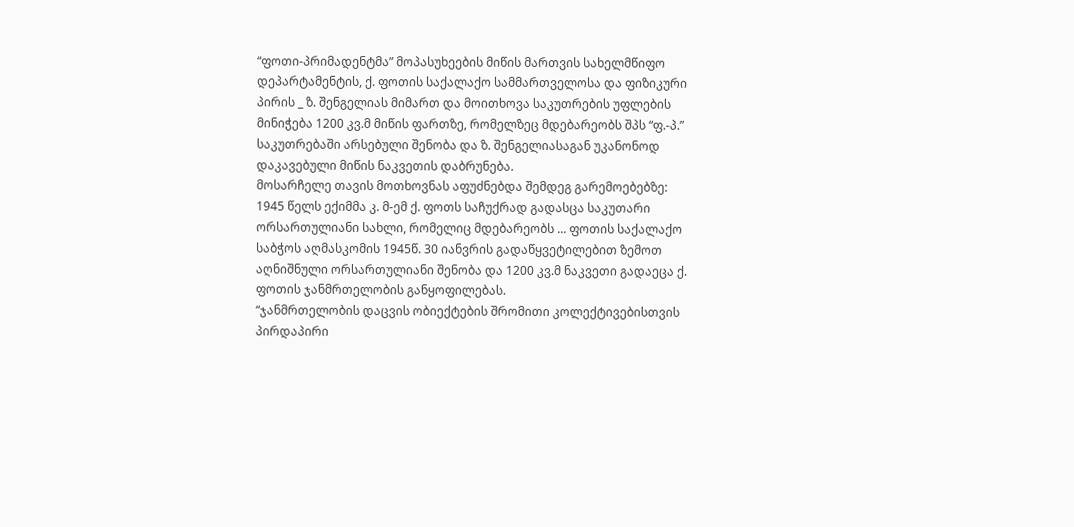“ფოთი-პრიმადენტმა” მოპასუხეების მიწის მართვის სახელმწიფო დეპარტამენტის, ქ. ფოთის საქალაქო სამმართველოსა და ფიზიკური პირის _ ზ. შენგელიას მიმართ და მოითხოვა საკუთრების უფლების მინიჭება 1200 კვ.მ მიწის ფართზე, რომელზეც მდებარეობს შპს “ფ.-პ.” საკუთრებაში არსებული შენობა და ზ. შენგელიასაგან უკანონოდ დაკავებული მიწის ნაკვეთის დაბრუნება.
მოსარჩელე თავის მოთხოვნას აფუძნებდა შემდეგ გარემოებებზე:
1945 წელს ექიმმა კ. მ-ემ ქ. ფოთს საჩუქრად გადასცა საკუთარი ორსართულიანი სახლი, რომელიც მდებარეობს ... ფოთის საქალაქო საბჭოს აღმასკომის 1945წ. 30 იანვრის გადაწყვეტილებით ზემოთ აღნიშნული ორსართულიანი შენობა და 1200 კვ.მ ნაკვეთი გადაეცა ქ. ფოთის ჯანმრთელობის განყოფილებას.
“ჯანმრთელობის დაცვის ობიექტების შრომითი კოლექტივებისთვის პირდაპირი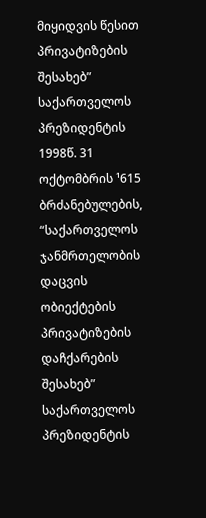მიყიდვის წესით პრივატიზების შესახებ” საქართველოს პრეზიდენტის 1998წ. 31 ოქტომბრის ¹615 ბრძანებულების, “საქართველოს ჯანმრთელობის დაცვის ობიექტების პრივატიზების დაჩქარების შესახებ” საქართველოს პრეზიდენტის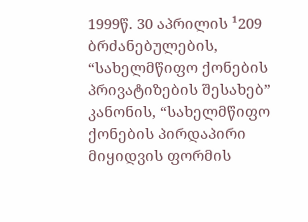1999წ. 30 აპრილის ¹209 ბრძანებულების, “სახელმწიფო ქონების პრივატიზების შესახებ” კანონის, “სახელმწიფო ქონების პირდაპირი მიყიდვის ფორმის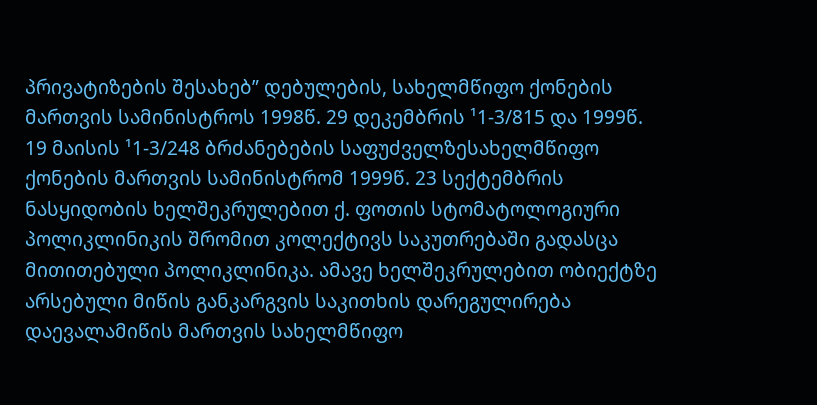პრივატიზების შესახებ” დებულების, სახელმწიფო ქონების მართვის სამინისტროს 1998წ. 29 დეკემბრის ¹1-3/815 და 1999წ. 19 მაისის ¹1-3/248 ბრძანებების საფუძველზესახელმწიფო ქონების მართვის სამინისტრომ 1999წ. 23 სექტემბრის ნასყიდობის ხელშეკრულებით ქ. ფოთის სტომატოლოგიური პოლიკლინიკის შრომით კოლექტივს საკუთრებაში გადასცა მითითებული პოლიკლინიკა. ამავე ხელშეკრულებით ობიექტზე არსებული მიწის განკარგვის საკითხის დარეგულირება დაევალამიწის მართვის სახელმწიფო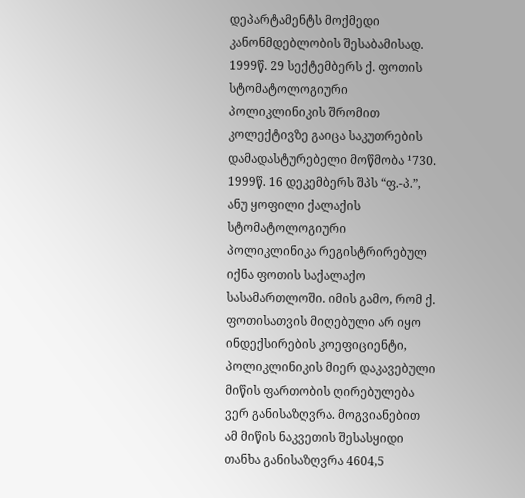დეპარტამენტს მოქმედი კანონმდებლობის შესაბამისად.
1999წ. 29 სექტემბერს ქ. ფოთის სტომატოლოგიური პოლიკლინიკის შრომით კოლექტივზე გაიცა საკუთრების დამადასტურებელი მოწმობა ¹730.
1999წ. 16 დეკემბერს შპს “ფ.-პ.”, ანუ ყოფილი ქალაქის სტომატოლოგიური პოლიკლინიკა რეგისტრირებულ იქნა ფოთის საქალაქო სასამართლოში. იმის გამო, რომ ქ. ფოთისათვის მიღებული არ იყო ინდექსირების კოეფიციენტი, პოლიკლინიკის მიერ დაკავებული მიწის ფართობის ღირებულება ვერ განისაზღვრა. მოგვიანებით ამ მიწის ნაკვეთის შესასყიდი თანხა განისაზღვრა 4604,5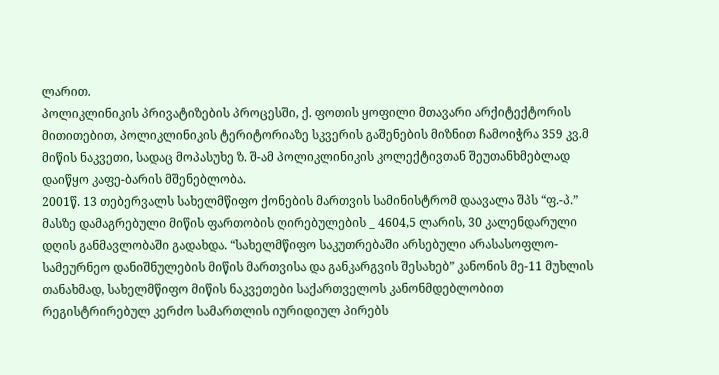ლარით.
პოლიკლინიკის პრივატიზების პროცესში, ქ. ფოთის ყოფილი მთავარი არქიტექტორის მითითებით, პოლიკლინიკის ტერიტორიაზე სკვერის გაშენების მიზნით ჩამოიჭრა 359 კვ.მ მიწის ნაკვეთი, სადაც მოპასუხე ზ. შ-ამ პოლიკლინიკის კოლექტივთან შეუთანხმებლად დაიწყო კაფე-ბარის მშენებლობა.
2001წ. 13 თებერვალს სახელმწიფო ქონების მართვის სამინისტრომ დაავალა შპს “ფ.-პ.” მასზე დამაგრებული მიწის ფართობის ღირებულების _ 4604,5 ლარის, 30 კალენდარული დღის განმავლობაში გადახდა. “სახელმწიფო საკუთრებაში არსებული არასასოფლო-სამეურნეო დანიშნულების მიწის მართვისა და განკარგვის შესახებ” კანონის მე-11 მუხლის თანახმად, სახელმწიფო მიწის ნაკვეთები საქართველოს კანონმდებლობით რეგისტრირებულ კერძო სამართლის იურიდიულ პირებს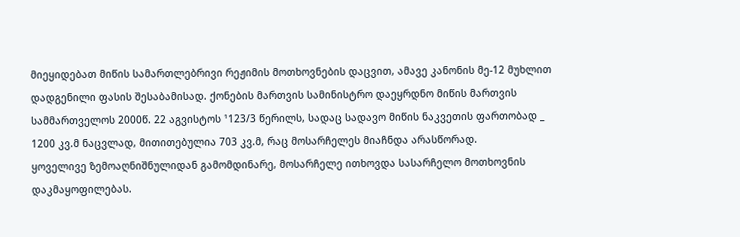მიეყიდებათ მიწის სამართლებრივი რეჟიმის მოთხოვნების დაცვით, ამავე კანონის მე-12 მუხლით დადგენილი ფასის შესაბამისად. ქონების მართვის სამინისტრო დაეყრდნო მიწის მართვის სამმართველოს 2000წ. 22 აგვისტოს ¹123/3 წერილს, სადაც სადავო მიწის ნაკვეთის ფართობად _ 1200 კვ.მ ნაცვლად, მითითებულია 703 კვ.მ, რაც მოსარჩელეს მიაჩნდა არასწორად.
ყოველივე ზემოაღნიშნულიდან გამომდინარე, მოსარჩელე ითხოვდა სასარჩელო მოთხოვნის დაკმაყოფილებას.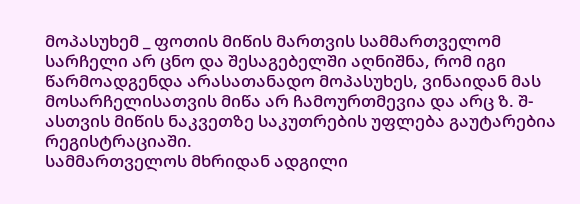მოპასუხემ _ ფოთის მიწის მართვის სამმართველომ სარჩელი არ ცნო და შესაგებელში აღნიშნა, რომ იგი წარმოადგენდა არასათანადო მოპასუხეს, ვინაიდან მას მოსარჩელისათვის მიწა არ ჩამოურთმევია და არც ზ. შ-ასთვის მიწის ნაკვეთზე საკუთრების უფლება გაუტარებია რეგისტრაციაში.
სამმართველოს მხრიდან ადგილი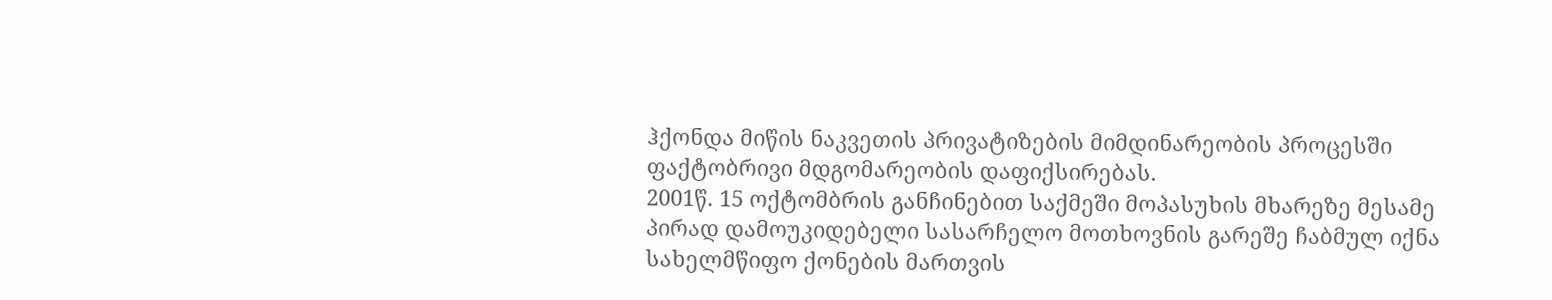ჰქონდა მიწის ნაკვეთის პრივატიზების მიმდინარეობის პროცესში ფაქტობრივი მდგომარეობის დაფიქსირებას.
2001წ. 15 ოქტომბრის განჩინებით საქმეში მოპასუხის მხარეზე მესამე პირად დამოუკიდებელი სასარჩელო მოთხოვნის გარეშე ჩაბმულ იქნა სახელმწიფო ქონების მართვის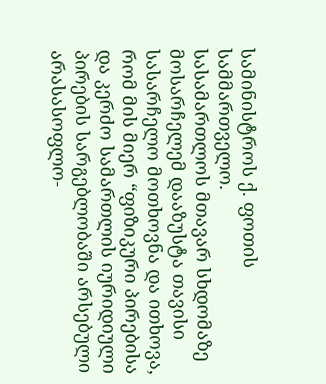სამინისტროს ქ. ფოთის სამმართველო.
სასამართლოს მთავარ სხდომაზე მოსარჩელემ დააზუსტა თავისი სასარჩელო მოთხოვნა და ითხოვა, რომ მის მიერ “ფიზიკური პირებისა და კერძო სამართლის იურიდიული პირების სარგებლობაში არსებული არასასოფლო-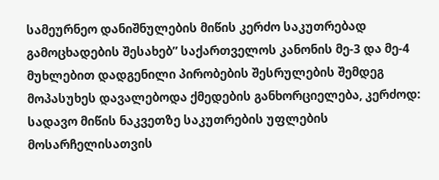სამეურნეო დანიშნულების მიწის კერძო საკუთრებად გამოცხადების შესახებ” საქართველოს კანონის მე-3 და მე-4 მუხლებით დადგენილი პირობების შესრულების შემდეგ მოპასუხეს დავალებოდა ქმედების განხორციელება, კერძოდ: სადავო მიწის ნაკვეთზე საკუთრების უფლების მოსარჩელისათვის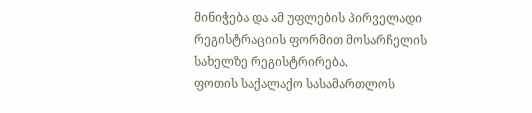მინიჭება და ამ უფლების პირველადი რეგისტრაციის ფორმით მოსარჩელის სახელზე რეგისტრირება.
ფოთის საქალაქო სასამართლოს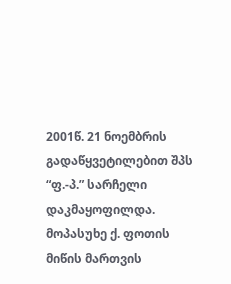2001წ. 21 ნოემბრის გადაწყვეტილებით შპს “ფ.-პ.” სარჩელი დაკმაყოფილდა. მოპასუხე ქ. ფოთის მიწის მართვის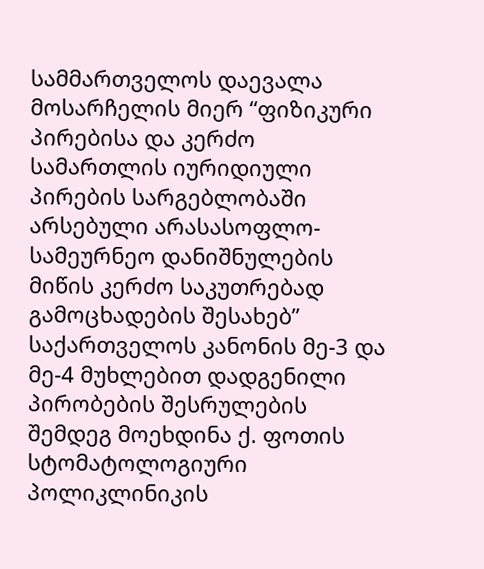სამმართველოს დაევალა მოსარჩელის მიერ “ფიზიკური პირებისა და კერძო სამართლის იურიდიული პირების სარგებლობაში არსებული არასასოფლო-სამეურნეო დანიშნულების მიწის კერძო საკუთრებად გამოცხადების შესახებ” საქართველოს კანონის მე-3 და მე-4 მუხლებით დადგენილი პირობების შესრულების შემდეგ მოეხდინა ქ. ფოთის სტომატოლოგიური პოლიკლინიკის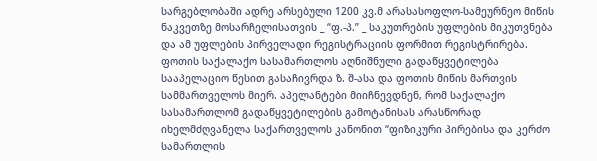სარგებლობაში ადრე არსებული 1200 კვ.მ არასასოფლო-სამეურნეო მიწის ნაკვეთზე მოსარჩელისათვის _ “ფ.-პ.” _ საკუთრების უფლების მიკუთვნება და ამ უფლების პირველადი რეგისტრაციის ფორმით რეგისტრირება.
ფოთის საქალაქო სასამართლოს აღნიშნული გადაწყვეტილება სააპელაციო წესით გასაჩივრდა ზ. შ-ასა და ფოთის მიწის მართვის სამმართველოს მიერ. აპელანტები მიიჩნევდნენ, რომ საქალაქო სასამართლომ გადაწყვეტილების გამოტანისას არასწორად იხელმძღვანელა საქართველოს კანონით “ფიზიკური პირებისა და კერძო სამართლის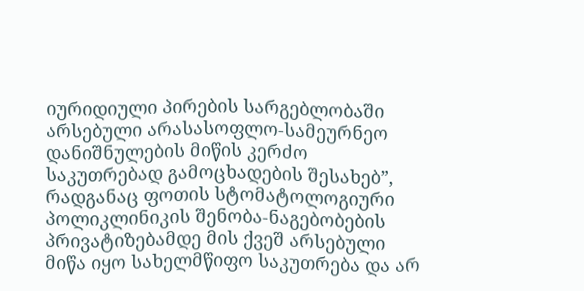იურიდიული პირების სარგებლობაში არსებული არასასოფლო-სამეურნეო დანიშნულების მიწის კერძო საკუთრებად გამოცხადების შესახებ”, რადგანაც ფოთის სტომატოლოგიური პოლიკლინიკის შენობა-ნაგებობების პრივატიზებამდე მის ქვეშ არსებული მიწა იყო სახელმწიფო საკუთრება და არ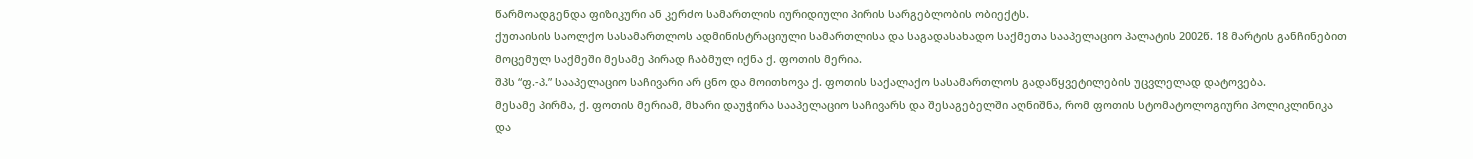წარმოადგენდა ფიზიკური ან კერძო სამართლის იურიდიული პირის სარგებლობის ობიექტს.
ქუთაისის საოლქო სასამართლოს ადმინისტრაციული სამართლისა და საგადასახადო საქმეთა სააპელაციო პალატის 2002წ. 18 მარტის განჩინებით მოცემულ საქმეში მესამე პირად ჩაბმულ იქნა ქ. ფოთის მერია.
შპს “ფ.-პ.” სააპელაციო საჩივარი არ ცნო და მოითხოვა ქ. ფოთის საქალაქო სასამართლოს გადაწყვეტილების უცვლელად დატოვება.
მესამე პირმა, ქ. ფოთის მერიამ, მხარი დაუჭირა სააპელაციო საჩივარს და შესაგებელში აღნიშნა, რომ ფოთის სტომატოლოგიური პოლიკლინიკა და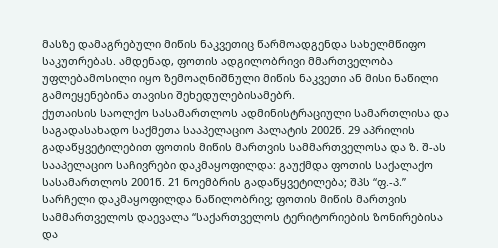მასზე დამაგრებული მიწის ნაკვეთიც წარმოადგენდა სახელმწიფო საკუთრებას. ამდენად, ფოთის ადგილობრივი მმართველობა უფლებამოსილი იყო ზემოაღნიშნული მიწის ნაკვეთი ან მისი ნაწილი გამოეყენებინა თავისი შეხედულებისამებრ.
ქუთაისის საოლქო სასამართლოს ადმინისტრაციული სამართლისა და საგადასახადო საქმეთა სააპელაციო პალატის 2002წ. 29 აპრილის გადაწყვეტილებით ფოთის მიწის მართვის სამმართველოსა და ზ. შ-ას სააპელაციო საჩივრები დაკმაყოფილდა: გაუქმდა ფოთის საქალაქო სასამართლოს 2001წ. 21 ნოემბრის გადაწყვეტილება; შპს “ფ.-პ.” სარჩელი დაკმაყოფილდა ნაწილობრივ; ფოთის მიწის მართვის სამმართველოს დაევალა “საქართველოს ტერიტორიების ზონირებისა და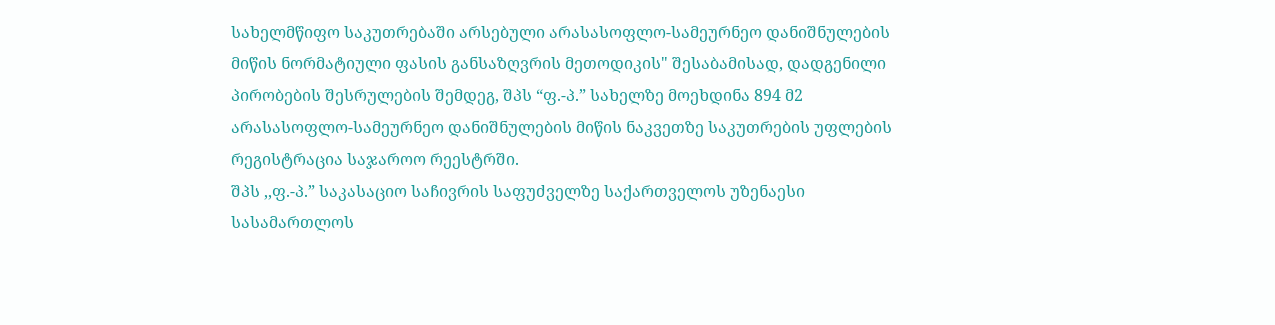სახელმწიფო საკუთრებაში არსებული არასასოფლო-სამეურნეო დანიშნულების მიწის ნორმატიული ფასის განსაზღვრის მეთოდიკის" შესაბამისად, დადგენილი პირობების შესრულების შემდეგ, შპს “ფ.-პ.” სახელზე მოეხდინა 894 მ2 არასასოფლო-სამეურნეო დანიშნულების მიწის ნაკვეთზე საკუთრების უფლების რეგისტრაცია საჯაროო რეესტრში.
შპს ,,ფ.-პ.” საკასაციო საჩივრის საფუძველზე საქართველოს უზენაესი სასამართლოს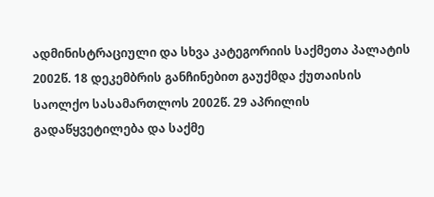ადმინისტრაციული და სხვა კატეგორიის საქმეთა პალატის 2002წ. 18 დეკემბრის განჩინებით გაუქმდა ქუთაისის საოლქო სასამართლოს 2002წ. 29 აპრილის გადაწყვეტილება და საქმე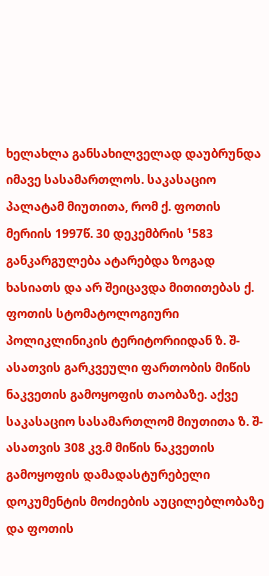ხელახლა განსახილველად დაუბრუნდა იმავე სასამართლოს. საკასაციო პალატამ მიუთითა, რომ ქ. ფოთის მერიის 1997წ. 30 დეკემბრის ¹583 განკარგულება ატარებდა ზოგად ხასიათს და არ შეიცავდა მითითებას ქ. ფოთის სტომატოლოგიური პოლიკლინიკის ტერიტორიიდან ზ. შ-ასათვის გარკვეული ფართობის მიწის ნაკვეთის გამოყოფის თაობაზე. აქვე საკასაციო სასამართლომ მიუთითა ზ. შ-ასათვის 308 კვ.მ მიწის ნაკვეთის გამოყოფის დამადასტურებელი დოკუმენტის მოძიების აუცილებლობაზე და ფოთის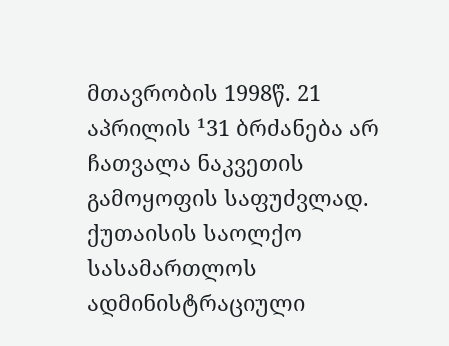მთავრობის 1998წ. 21 აპრილის ¹31 ბრძანება არ ჩათვალა ნაკვეთის გამოყოფის საფუძვლად.
ქუთაისის საოლქო სასამართლოს ადმინისტრაციული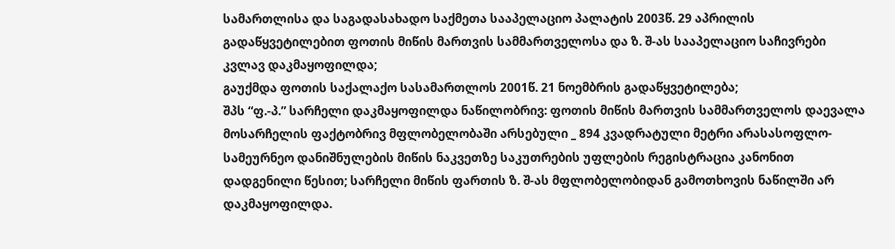სამართლისა და საგადასახადო საქმეთა სააპელაციო პალატის 2003წ. 29 აპრილის გადაწყვეტილებით ფოთის მიწის მართვის სამმართველოსა და ზ. შ-ას სააპელაციო საჩივრები კვლავ დაკმაყოფილდა;
გაუქმდა ფოთის საქალაქო სასამართლოს 2001წ. 21 ნოემბრის გადაწყვეტილება;
შპს “ფ.-პ.” სარჩელი დაკმაყოფილდა ნაწილობრივ: ფოთის მიწის მართვის სამმართველოს დაევალა მოსარჩელის ფაქტობრივ მფლობელობაში არსებული _ 894 კვადრატული მეტრი არასასოფლო-სამეურნეო დანიშნულების მიწის ნაკვეთზე საკუთრების უფლების რეგისტრაცია კანონით დადგენილი წესით; სარჩელი მიწის ფართის ზ. შ-ას მფლობელობიდან გამოთხოვის ნაწილში არ დაკმაყოფილდა.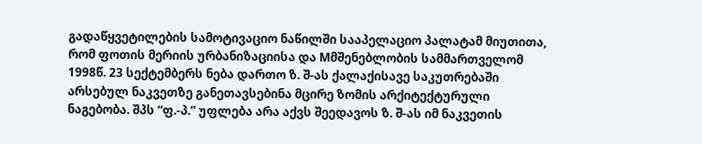გადაწყვეტილების სამოტივაციო ნაწილში სააპელაციო პალატამ მიუთითა, რომ ფოთის მერიის ურბანიზაციისა და Mმშენებლობის სამმართველომ 1998წ. 23 სექტემბერს ნება დართო ზ. შ-ას ქალაქისავე საკუთრებაში არსებულ ნაკვეთზე განეთავსებინა მცირე ზომის არქიტექტურული ნაგებობა. შპს “ფ.-პ.” უფლება არა აქვს შეედავოს ზ. შ-ას იმ ნაკვეთის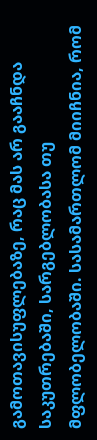გამოთავისუფლებაზე, რაც მას არ გააჩნდა საკუთრებაში, სარგებლობასა თუ მფლობელობაში. სასამართლომ მიიჩნია, რომ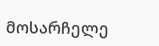მოსარჩელე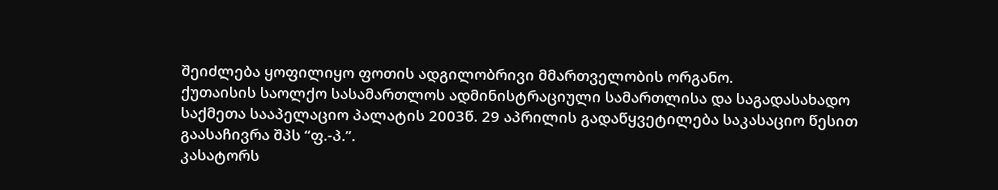შეიძლება ყოფილიყო ფოთის ადგილობრივი მმართველობის ორგანო.
ქუთაისის საოლქო სასამართლოს ადმინისტრაციული სამართლისა და საგადასახადო საქმეთა სააპელაციო პალატის 2003წ. 29 აპრილის გადაწყვეტილება საკასაციო წესით გაასაჩივრა შპს “ფ.-პ.”.
კასატორს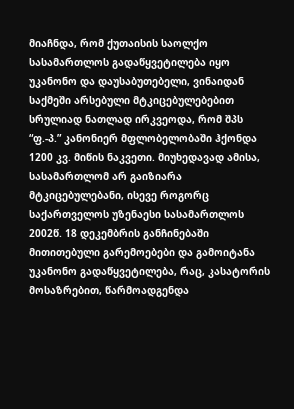მიაჩნდა, რომ ქუთაისის საოლქო სასამართლოს გადაწყვეტილება იყო უკანონო და დაუსაბუთებელი, ვინაიდან საქმეში არსებული მტკიცებულებებით სრულიად ნათლად ირკვეოდა, რომ შპს “ფ.-პ.” კანონიერ მფლობელობაში ჰქონდა 1200 კვ. მიწის ნაკვეთი. მიუხედავად ამისა, სასამართლომ არ გაიზიარა მტკიცებულებანი, ისევე როგორც საქართველოს უზენაესი სასამართლოს 2002წ. 18 დეკემბრის განჩინებაში მითითებული გარემოებები და გამოიტანა უკანონო გადაწყვეტილება, რაც, კასატორის მოსაზრებით, წარმოადგენდა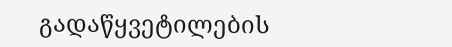გადაწყვეტილების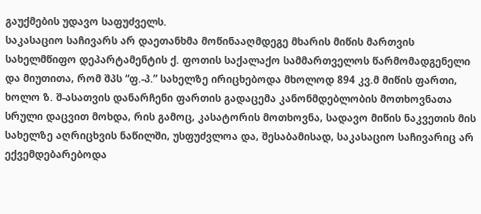გაუქმების უდავო საფუძველს.
საკასაციო საჩივარს არ დაეთანხმა მოწინააღმდეგე მხარის მიწის მართვის სახელმწიფო დეპარტამენტის ქ. ფოთის საქალაქო სამმართველოს წარმომადგენელი და მიუთითა, რომ შპს “ფ.-პ.” სახელზე ირიცხებოდა მხოლოდ 894 კვ.მ მიწის ფართი, ხოლო ზ. შ-ასათვის დანარჩენი ფართის გადაცემა კანონმდებლობის მოთხოვნათა სრული დაცვით მოხდა, რის გამოც, კასატორის მოთხოვნა, სადავო მიწის ნაკვეთის მის სახელზე აღრიცხვის ნაწილში, უსფუძვლოა და, შესაბამისად, საკასაციო საჩივარიც არ ექვემდებარებოდა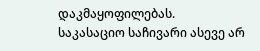დაკმაყოფილებას.
საკასაციო საჩივარი ასევე არ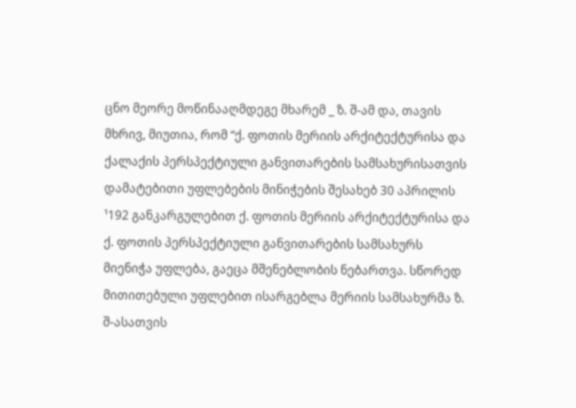ცნო მეორე მოწინააღმდეგე მხარემ _ ზ. შ-ამ და, თავის მხრივ, მიუთია, რომ “ქ. ფოთის მერიის არქიტექტურისა და ქალაქის პერსპექტიული განვითარების სამსახურისათვის დამატებითი უფლებების მინიჭების შესახებ 30 აპრილის ¹192 განკარგულებით ქ. ფოთის მერიის არქიტექტურისა და ქ. ფოთის პერსპექტიული განვითარების სამსახურს მიენიჭა უფლება, გაეცა მშენებლობის ნებართვა. სწორედ მითითებული უფლებით ისარგებლა მერიის სამსახურმა ზ. შ-ასათვის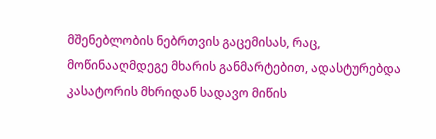მშენებლობის ნებრთვის გაცემისას, რაც, მოწინააღმდეგე მხარის განმარტებით, ადასტურებდა კასატორის მხრიდან სადავო მიწის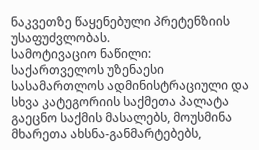ნაკვეთზე წაყენებული პრეტენზიის უსაფუძვლობას.
სამოტივაციო ნაწილი:
საქართველოს უზენაესი სასამართლოს ადმინისტრაციული და სხვა კატეგორიის საქმეთა პალატა გაეცნო საქმის მასალებს, მოუსმინა მხარეთა ახსნა-განმარტებებს,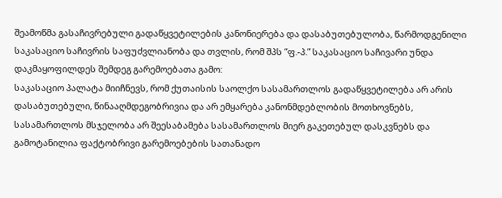შეამოწმა გასაჩივრებული გადაწყვეტილების კანონიერება და დასაბუთებულობა, წარმოდგენილი საკასაციო საჩივრის საფუძვლიანობა და თვლის, რომ შპს “ფ.-პ.” საკასაციო საჩივარი უნდა დაკმაყოფილდეს შემდეგ გარემოებათა გამო:
საკასაციო პალატა მიიჩნევს, რომ ქუთაისის საოლქო სასამართლოს გადაწყვეტილება არ არის დასაბუთებული, წინააღმდეგობრივია და არ ემყარება კანონმდებლობის მოთხოვნებს, სასამართლოს მსჯელობა არ შეესაბამება სასამართლოს მიერ გაკეთებულ დასკვნებს და გამოტანილია ფაქტობრივი გარემოებების სათანადო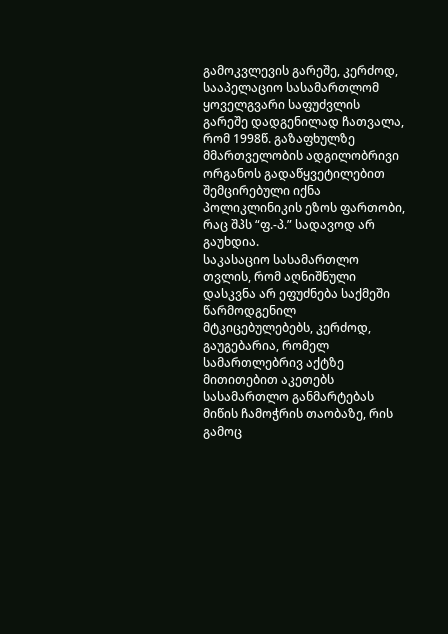გამოკვლევის გარეშე, კერძოდ, სააპელაციო სასამართლომ ყოველგვარი საფუძვლის გარეშე დადგენილად ჩათვალა, რომ 1998წ. გაზაფხულზე მმართველობის ადგილობრივი ორგანოს გადაწყვეტილებით შემცირებული იქნა პოლიკლინიკის ეზოს ფართობი, რაც შპს “ფ.-პ.” სადავოდ არ გაუხდია.
საკასაციო სასამართლო თვლის, რომ აღნიშნული დასკვნა არ ეფუძნება საქმეში წარმოდგენილ მტკიცებულებებს, კერძოდ, გაუგებარია, რომელ სამართლებრივ აქტზე მითითებით აკეთებს სასამართლო განმარტებას მიწის ჩამოჭრის თაობაზე, რის გამოც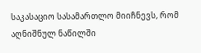საკასაციო სასამართლო მიიჩნევს, რომ აღნიშნულ ნაწილში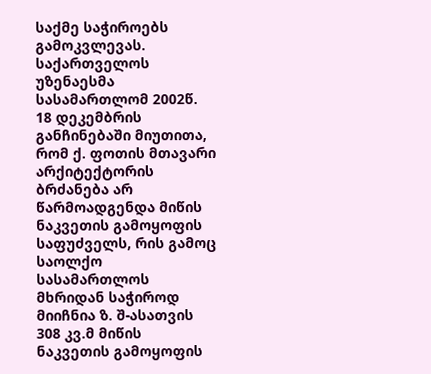საქმე საჭიროებს გამოკვლევას.
საქართველოს უზენაესმა სასამართლომ 2002წ. 18 დეკემბრის განჩინებაში მიუთითა, რომ ქ. ფოთის მთავარი არქიტექტორის ბრძანება არ წარმოადგენდა მიწის ნაკვეთის გამოყოფის საფუძველს, რის გამოც საოლქო სასამართლოს მხრიდან საჭიროდ მიიჩნია ზ. შ-ასათვის 308 კვ.მ მიწის ნაკვეთის გამოყოფის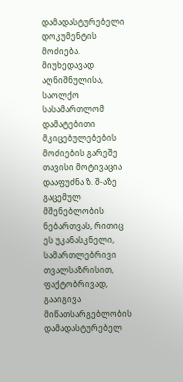დამადასტურებელი დოკუმენტის მოძიება. მიუხედავად აღნიშნულისა, საოლქო სასამართლომ დამატებითი მკიცებულებების მოძიების გარეშე თავისი მოტივაცია დააფუძნა ზ. შ-აზე გაცემულ მშენებლობის ნებართვას, რითიც ეს უკანასკნელი, სამართლებრივი თვალსაზრისით, ფაქტობრივად, გააიგივა მიწათსარგებლობის დამადასტურებელ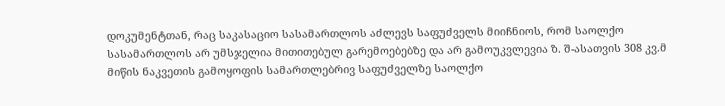დოკუმენტთან, რაც საკასაციო სასამართლოს აძლევს საფუძველს მიიჩნიოს, რომ საოლქო სასამართლოს არ უმსჯელია მითითებულ გარემოებებზე და არ გამოუკვლევია ზ. შ-ასათვის 308 კვ.მ მიწის ნაკვეთის გამოყოფის სამართლებრივ საფუძველზე საოლქო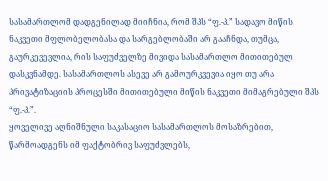სასამართლომ დადგენილად მიიჩნია, რომ შპს “ფ.-პ.” სადავო მიწის ნაკვეთი მფლობელობასა და სარგებლობაში არ გააჩნდა, თუმცა, გაურკევევლია, რის საფუძველზე მივიდა სასამართლო მითითებულ დასკვნამდე. სასამართლოს ასევე არ გამოურკვევია იყო თუ არა პრივატიზაციის პროცესში მითითებული მიწის ნაკვეთი მიმაგრებული შპს “ფ.-პ.”.
ყოველივე აღნიშნული საკასაციო სასამართლოს მოსაზრებით, წარმოადგენს იმ ფაქტობრივ საფუძვლებს,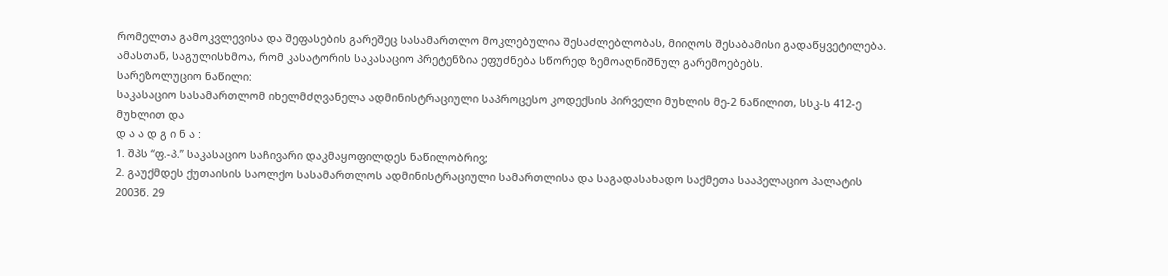რომელთა გამოკვლევისა და შეფასების გარეშეც სასამართლო მოკლებულია შესაძლებლობას, მიიღოს შესაბამისი გადაწყვეტილება. ამასთან, საგულისხმოა, რომ კასატორის საკასაციო პრეტენზია ეფუძნება სწორედ ზემოაღნიშნულ გარემოებებს.
სარეზოლუციო ნაწილი:
საკასაციო სასამართლომ იხელმძღვანელა ადმინისტრაციული საპროცესო კოდექსის პირველი მუხლის მე-2 ნაწილით, სსკ-ს 412-ე მუხლით და
დ ა ა დ გ ი ნ ა :
1. შპს “ფ.-პ.” საკასაციო საჩივარი დაკმაყოფილდეს ნაწილობრივ;
2. გაუქმდეს ქუთაისის საოლქო სასამართლოს ადმინისტრაციული სამართლისა და საგადასახადო საქმეთა სააპელაციო პალატის 2003წ. 29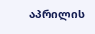აპრილის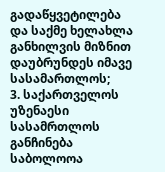გადაწყვეტილება და საქმე ხელახლა განხილვის მიზნით დაუბრუნდეს იმავე სასამართლოს;
3. საქართველოს უზენაესი სასამრთლოს განჩინება საბოლოოა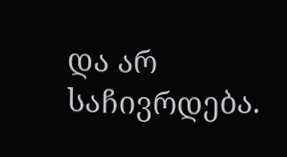და არ საჩივრდება.